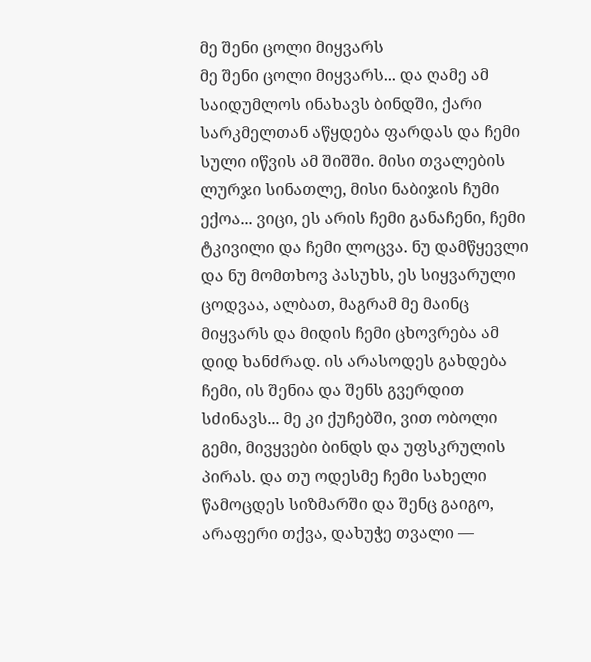მე შენი ცოლი მიყვარს
მე შენი ცოლი მიყვარს... და ღამე ამ საიდუმლოს ინახავს ბინდში, ქარი სარკმელთან აწყდება ფარდას და ჩემი სული იწვის ამ შიშში. მისი თვალების ლურჯი სინათლე, მისი ნაბიჯის ჩუმი ექოა... ვიცი, ეს არის ჩემი განაჩენი, ჩემი ტკივილი და ჩემი ლოცვა. ნუ დამწყევლი და ნუ მომთხოვ პასუხს, ეს სიყვარული ცოდვაა, ალბათ, მაგრამ მე მაინც მიყვარს და მიდის ჩემი ცხოვრება ამ დიდ ხანძრად. ის არასოდეს გახდება ჩემი, ის შენია და შენს გვერდით სძინავს... მე კი ქუჩებში, ვით ობოლი გემი, მივყვები ბინდს და უფსკრულის პირას. და თუ ოდესმე ჩემი სახელი წამოცდეს სიზმარში და შენც გაიგო, არაფერი თქვა, დახუჭე თვალი —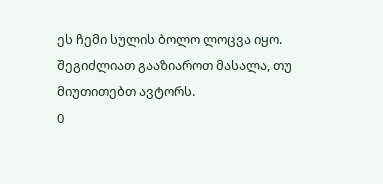ეს ჩემი სულის ბოლო ლოცვა იყო.
შეგიძლიათ გააზიაროთ მასალა, თუ მიუთითებთ ავტორს.
0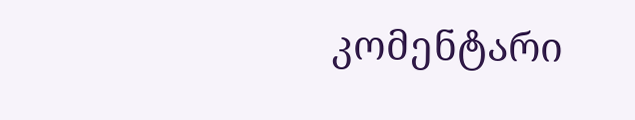კომენტარი